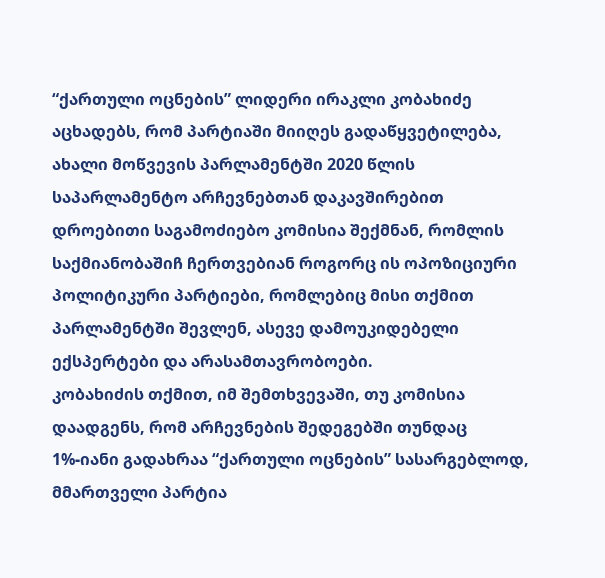“ქართული ოცნების” ლიდერი ირაკლი კობახიძე აცხადებს, რომ პარტიაში მიიღეს გადაწყვეტილება, ახალი მოწვევის პარლამენტში 2020 წლის საპარლამენტო არჩევნებთან დაკავშირებით დროებითი საგამოძიებო კომისია შექმნან, რომლის საქმიანობაშიჩ ჩერთვებიან როგორც ის ოპოზიციური პოლიტიკური პარტიები, რომლებიც მისი თქმით პარლამენტში შევლენ, ასევე დამოუკიდებელი ექსპერტები და არასამთავრობოები.
კობახიძის თქმით, იმ შემთხვევაში, თუ კომისია დაადგენს, რომ არჩევნების შედეგებში თუნდაც 1%-იანი გადახრაა “ქართული ოცნების” სასარგებლოდ, მმართველი პარტია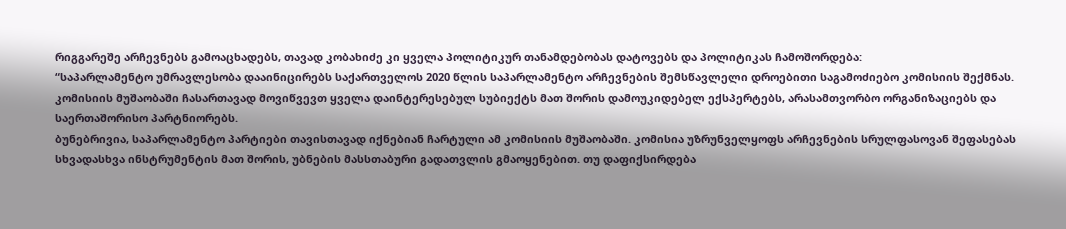რიგგარეშე არჩევნებს გამოაცხადებს, თავად კობახიძე კი ყველა პოლიტიკურ თანამდებობას დატოვებს და პოლიტიკას ჩამოშორდება:
“საპარლამენტო უმრავლესობა დააინიცირებს საქართველოს 2020 წლის საპარლამენტო არჩევნების შემსწავლელი დროებითი საგამოძიებო კომისიის შექმნას. კომისიის მუშაობაში ჩასართავად მოვიწვევთ ყველა დაინტერესებულ სუბიექტს მათ შორის დამოუკიდებელ ექსპერტებს, არასამთვორბო ორგანიზაციებს და საერთაშორისო პარტნიორებს.
ბუნებრივია, საპარლამენტო პარტიები თავისთავად იქნებიან ჩარტული ამ კომისიის მუშაობაში. კომისია უზრუნველყოფს არჩევნების სრულფასოვან შეფასებას სხვადასხვა ინსტრუმენტის მათ შორის, უბნების მასსთაბური გადათვლის გმაოყენებით. თუ დაფიქსირდება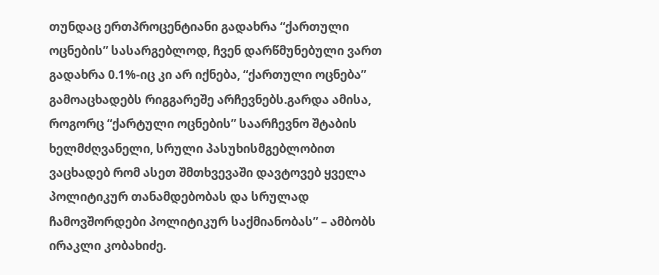თუნდაც ერთპროცენტიანი გადახრა “ქართული ოცნების” სასარგებლოდ, ჩვენ დარწმუნებული ვართ გადახრა 0.1%-იც კი არ იქნება, “ქართული ოცნება” გამოაცხადებს რიგგარეშე არჩევნებს.გარდა ამისა, როგორც “ქარტული ოცნების” საარჩევნო შტაბის ხელმძღვანელი, სრული პასუხისმგებლობით ვაცხადებ რომ ასეთ შმთხვევაში დავტოვებ ყველა პოლიტიკურ თანამდებობას და სრულად ჩამოვშორდები პოლიტიკურ საქმიანობას” – ამბობს ირაკლი კობახიძე.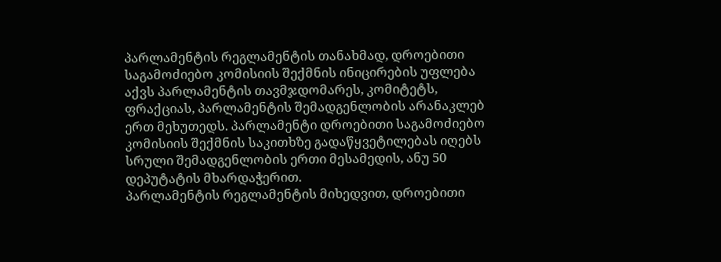პარლამენტის რეგლამენტის თანახმად, დროებითი საგამოძიებო კომისიის შექმნის ინიცირების უფლება აქვს პარლამენტის თავმჯდომარეს, კომიტეტს, ფრაქციას, პარლამენტის შემადგენლობის არანაკლებ ერთ მეხუთედს. პარლამენტი დროებითი საგამოძიებო კომისიის შექმნის საკითხზე გადაწყვეტილებას იღებს სრული შემადგენლობის ერთი მესამედის, ანუ 50 დეპუტატის მხარდაჭერით.
პარლამენტის რეგლამენტის მიხედვით, დროებითი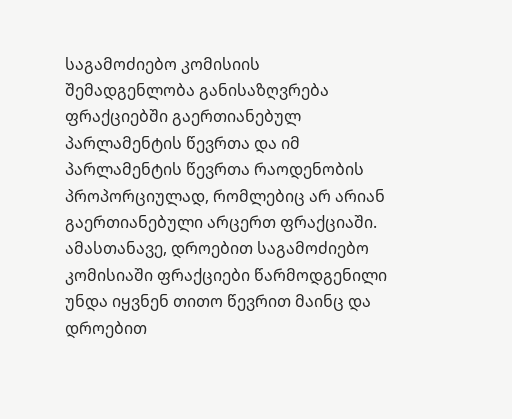საგამოძიებო კომისიის შემადგენლობა განისაზღვრება ფრაქციებში გაერთიანებულ პარლამენტის წევრთა და იმ პარლამენტის წევრთა რაოდენობის პროპორციულად, რომლებიც არ არიან გაერთიანებული არცერთ ფრაქციაში. ამასთანავე, დროებით საგამოძიებო კომისიაში ფრაქციები წარმოდგენილი უნდა იყვნენ თითო წევრით მაინც და დროებით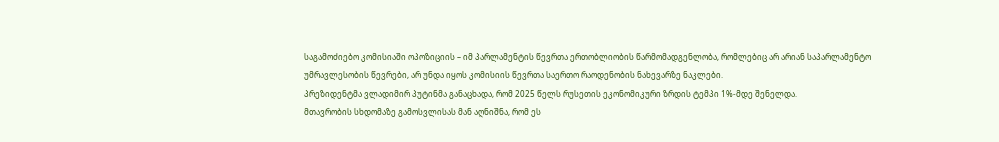საგამოძიებო კომისიაში ოპოზიციის – იმ პარლამენტის წევრთა ერთობლიობის წარმომადგენლობა, რომლებიც არ არიან საპარლამენტო უმრავლესობის წევრები, არ უნდა იყოს კომისიის წევრთა საერთო რაოდენობის ნახევარზე ნაკლები.
პრეზიდენტმა ვლადიმირ პუტინმა განაცხადა, რომ 2025 წელს რუსეთის ეკონომიკური ზრდის ტემპი 1%-მდე შენელდა.
მთავრობის სხდომაზე გამოსვლისას მან აღნიშნა, რომ ეს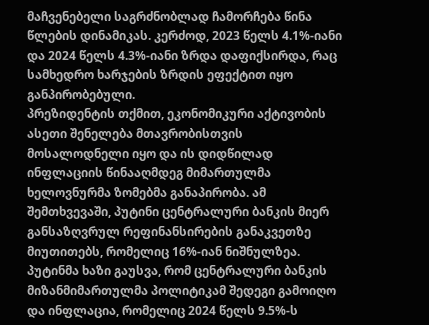მაჩვენებელი საგრძნობლად ჩამორჩება წინა წლების დინამიკას. კერძოდ, 2023 წელს 4.1%-იანი და 2024 წელს 4.3%-იანი ზრდა დაფიქსირდა, რაც სამხედრო ხარჯების ზრდის ეფექტით იყო განპირობებული.
პრეზიდენტის თქმით, ეკონომიკური აქტივობის ასეთი შენელება მთავრობისთვის მოსალოდნელი იყო და ის დიდწილად ინფლაციის წინააღმდეგ მიმართულმა ხელოვნურმა ზომებმა განაპირობა. ამ შემთხვევაში, პუტინი ცენტრალური ბანკის მიერ განსაზღვრულ რეფინანსირების განაკვეთზე მიუთითებს, რომელიც 16%-იან ნიშნულზეა.
პუტინმა ხაზი გაუსვა, რომ ცენტრალური ბანკის მიზანმიმართულმა პოლიტიკამ შედეგი გამოიღო და ინფლაცია, რომელიც 2024 წელს 9.5%-ს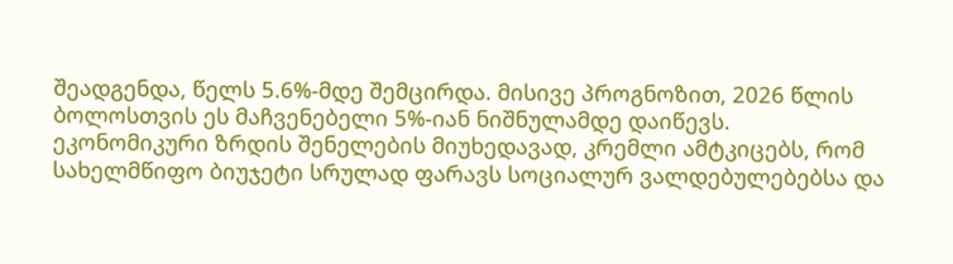შეადგენდა, წელს 5.6%-მდე შემცირდა. მისივე პროგნოზით, 2026 წლის ბოლოსთვის ეს მაჩვენებელი 5%-იან ნიშნულამდე დაიწევს.
ეკონომიკური ზრდის შენელების მიუხედავად, კრემლი ამტკიცებს, რომ სახელმწიფო ბიუჯეტი სრულად ფარავს სოციალურ ვალდებულებებსა და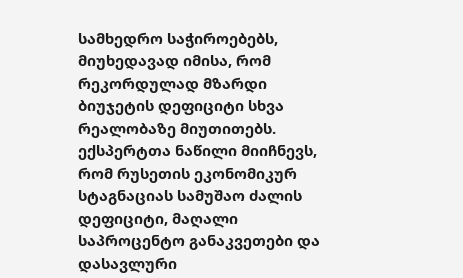სამხედრო საჭიროებებს, მიუხედავად იმისა, რომ რეკორდულად მზარდი ბიუჯეტის დეფიციტი სხვა რეალობაზე მიუთითებს.
ექსპერტთა ნაწილი მიიჩნევს, რომ რუსეთის ეკონომიკურ სტაგნაციას სამუშაო ძალის დეფიციტი, მაღალი საპროცენტო განაკვეთები და დასავლური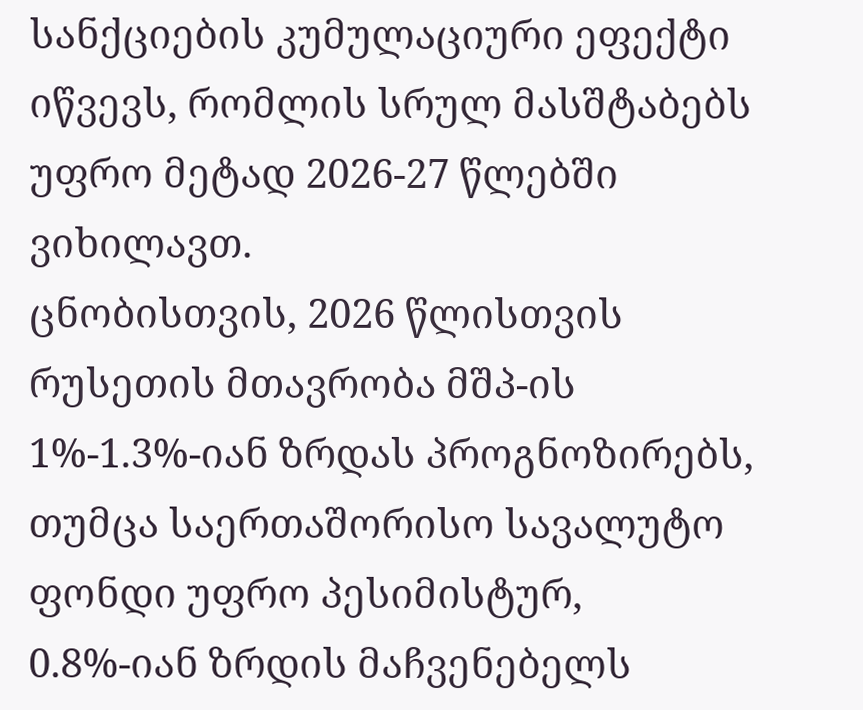სანქციების კუმულაციური ეფექტი იწვევს, რომლის სრულ მასშტაბებს უფრო მეტად 2026-27 წლებში ვიხილავთ.
ცნობისთვის, 2026 წლისთვის რუსეთის მთავრობა მშპ-ის 1%-1.3%-იან ზრდას პროგნოზირებს, თუმცა საერთაშორისო სავალუტო ფონდი უფრო პესიმისტურ, 0.8%-იან ზრდის მაჩვენებელს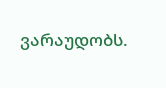ვარაუდობს.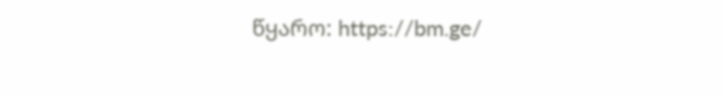წყარო: https://bm.ge/